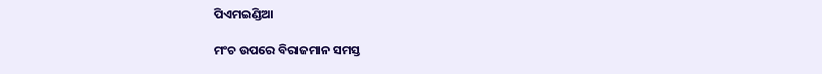ପିଏମଇଣ୍ଡିଆ

ମଂଚ ଉପରେ ବିରାଜମାନ ସମସ୍ତ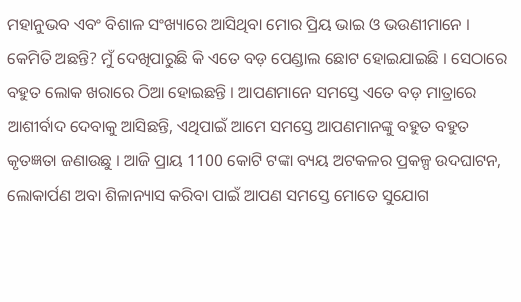ମହାନୁଭବ ଏବଂ ବିଶାଳ ସଂଖ୍ୟାରେ ଆସିଥିବା ମୋର ପ୍ରିୟ ଭାଇ ଓ ଭଉଣୀମାନେ ।
କେମିତି ଅଛନ୍ତି? ମୁଁ ଦେଖିପାରୁଛି କି ଏତେ ବଡ଼ ପେଣ୍ଡାଲ ଛୋଟ ହୋଇଯାଇଛି । ସେଠାରେ ବହୁତ ଲୋକ ଖରାରେ ଠିଆ ହୋଇଛନ୍ତି । ଆପଣମାନେ ସମସ୍ତେ ଏତେ ବଡ଼ ମାତ୍ରାରେ ଆଶୀର୍ବାଦ ଦେବାକୁ ଆସିଛନ୍ତି, ଏଥିପାଇଁ ଆମେ ସମସ୍ତେ ଆପଣମାନଙ୍କୁ ବହୁତ ବହୁତ କୃତଜ୍ଞତା ଜଣାଉଛୁ । ଆଜି ପ୍ରାୟ 1100 କୋଟି ଟଙ୍କା ବ୍ୟୟ ଅଟକଳର ପ୍ରକଳ୍ପ ଉଦଘାଟନ, ଲୋକାର୍ପଣ ଅବା ଶିଳାନ୍ୟାସ କରିବା ପାଇଁ ଆପଣ ସମସ୍ତେ ମୋତେ ସୁଯୋଗ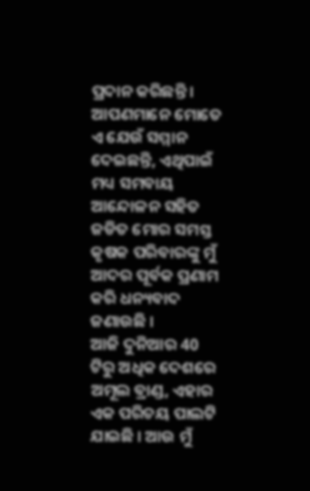ପ୍ରଦାନ କରିଛନ୍ତି । ଆପଣମାନେ ମୋତେ ଏ ଯେଉଁ ସମ୍ମାନ ଦେଇଛନ୍ତି, ଏଥିପାଇଁ ମଧ୍ୟ ସମବାୟ ଆନ୍ଦୋଳନ ସହିତ ଜଡିତ ମୋର ସମସ୍ତ କୃଷକ ପରିବାରଙ୍କୁ ମୁଁ ଆଦର ପୂର୍ବକ ପ୍ରଣାମ କରି ଧନ୍ୟବାଦ ଜଣାଉଛି ।
ଆଜି ଦୁନିଆର 40 ଟିରୁ ଅଧିକ ଦେଶରେ ଅମୂଲ ବ୍ରାଣ୍ଡ, ଏହାର ଏକ ପରିଚୟ ପାଲଟି ଯାଇଛି । ଆଉ ମୁଁ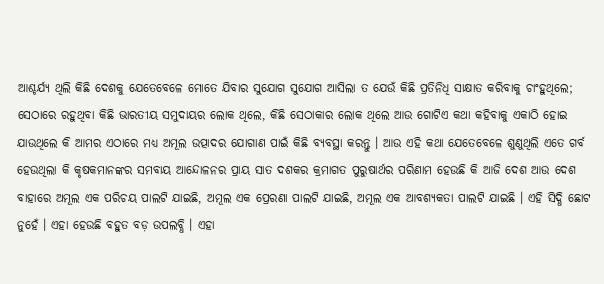ଆଶ୍ଚର୍ଯ୍ୟ ଥିଲି କିଛି ଦେଶକୁ ଯେତେବେଳେ ମୋତେ ଯିବାର ସୁଯୋଗ ସୁଯୋଗ ଆସିଲା ତ ଯେଉଁ କିଛି ପ୍ରତିନିଧି ସାକ୍ଷାତ କରିବାକୁ ଚାଂହୁଥିଲେ; ସେଠାରେ ରହୁଥିବା କିଛି ଭାରତୀୟ ସମୁଦାୟର ଲୋକ ଥିଲେ, କିଛି ସେଠାକାର ଲୋକ ଥିଲେ ଆଉ ଗୋଟିଏ କଥା କହିବାକୁ ଏକାଠି ହୋଇ ଯାଉଥିଲେ କି ଆମର ଏଠାରେ ମଧ୍ୟ ଅମୂଲ ଉତ୍ପାଦର ଯୋଗାଣ ପାଇଁ କିଛି ବ୍ୟବସ୍ଥା କରନ୍ତୁ । ଆଉ ଏହି କଥା ଯେତେବେଳେ ଶୁଣୁଥିଲି ଏତେ ଗର୍ବ ହେଉଥିଲା କି କୃଷକମାନଙ୍କର ସମବାୟ ଆନ୍ଦୋଳନର ପ୍ରାୟ ସାତ ଦଶକର କ୍ରମାଗତ ପୁରୁଷାର୍ଥର ପରିଣାମ ହେଉଛି କି ଆଜି ଦେଶ ଆଉ ଦେଶ ବାହାରେ ଅମୂଲ ଏକ ପରିଚୟ ପାଲଟି ଯାଇଛି, ଅମୂଲ ଏକ ପ୍ରେରଣା ପାଲଟି ଯାଇଛି, ଅମୂଲ ଏକ ଆବଶ୍ୟକତା ପାଲଟି ଯାଇଛି । ଏହି ସିଦ୍ଧି ଛୋଟ ନୁହେଁ । ଏହା ହେଉଛି ବହୁତ ବଡ଼ ଉପଲବ୍ଧି । ଏହା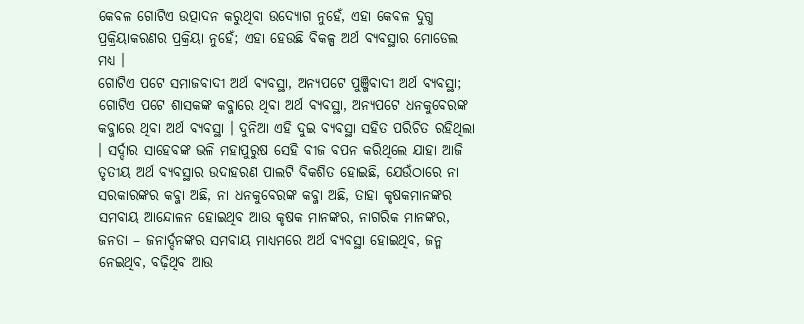କେବଳ ଗୋଟିଏ ଉତ୍ପାଦନ କରୁଥିବା ଉଦ୍ୟୋଗ ନୁହେଁ, ଏହା କେବଳ ଦୁଗ୍ଧ ପ୍ରକ୍ରିୟାକରଣର ପ୍ରକ୍ରିୟା ନୁହେଁ; ଏହା ହେଉଛି ବିକଳ୍ପ ଅର୍ଥ ବ୍ୟବସ୍ଥାର ମୋଡେଲ ମଧ୍ୟ ।
ଗୋଟିଏ ପଟେ ସମାଜବାଦୀ ଅର୍ଥ ବ୍ୟବସ୍ଥା, ଅନ୍ୟପଟେ ପୁଞ୍ଜିବାଦୀ ଅର୍ଥ ବ୍ୟବସ୍ଥା; ଗୋଟିଏ ପଟେ ଶାସକଙ୍କ କବ୍ଜାରେ ଥିବା ଅର୍ଥ ବ୍ୟବସ୍ଥା, ଅନ୍ୟପଟେ ଧନକୁବେରଙ୍କ କବ୍ଜାରେ ଥିବା ଅର୍ଥ ବ୍ୟବସ୍ଥା । ଦୁନିଆ ଏହି ଦୁଇ ବ୍ୟବସ୍ଥା ସହିତ ପରିଚିତ ରହିଥିଲା । ସର୍ଦ୍ଦାର ସାହେବଙ୍କ ଭଳି ମହାପୁରୁଷ ସେହି ବୀଜ ବପନ କରିଥିଲେ ଯାହା ଆଜି ତୃତୀୟ ଅର୍ଥ ବ୍ୟବସ୍ଥାର ଉଦାହରଣ ପାଲଟି ବିକଶିତ ହୋଇଛି, ଯେଉଁଠାରେ ନା ସରକାରଙ୍କର କବ୍ଜା ଅଛି, ନା ଧନକୁବେରଙ୍କ କବ୍ଜା ଅଛି, ତାହା କୃଷକମାନଙ୍କର ସମବାୟ ଆନ୍ଦୋଳନ ହୋଇଥିବ ଆଉ କୃଷକ ମାନଙ୍କର, ନାଗରିକ ମାନଙ୍କର, ଜନତା – ଜନାର୍ଦ୍ଦନଙ୍କର ସମବାୟ ମାଧ୍ୟମରେ ଅର୍ଥ ବ୍ୟବସ୍ଥା ହୋଇଥିବ, ଜନ୍ମ ନେଇଥିବ, ବଢ଼ିଥିବ ଆଉ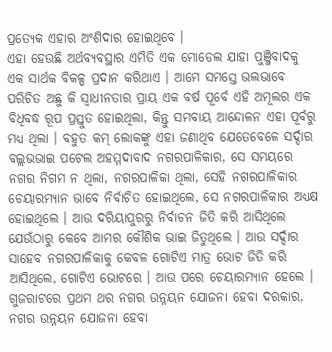ପ୍ରତ୍ୟେକ ଏହାର ଅଂଶିଦାର ହୋଇଥିବେ ।
ଏହା ହେଉଛି ଅର୍ଥବ୍ୟବସ୍ଥାର ଏମିତି ଏକ ମୋଡେଲ ଯାହା ପୁଞ୍ଜିବାଦକୁ ଏକ ସାର୍ଥକ ବିକଳ୍ପ ପ୍ରଦାନ କରିଥାଏ । ଆମେ ସମସ୍ତେ ଭଲଭାବେ ପରିଚିତ ଅଛୁ କି ସ୍ୱାଧୀନତାର ପ୍ରାୟ ଏକ ବର୍ଷ ପୂର୍ବେ ଏହି ଅମୂଲର ଏକ ବିଧିବଦ୍ଧ ରୂପ ପ୍ରସ୍ତୁତ ହୋଇଥିଲା, କିନ୍ତୁ ସମବାୟ ଆନ୍ଦୋଳନ ଏହା ପୂର୍ବରୁ ମଧ୍ୟ ଥିଲା । ବହୁତ କମ୍ ଲୋକଙ୍କୁ ଏହା ଜଣାଥିବ ଯେତେବେଳେ ସର୍ଦ୍ଦାର ବଲ୍ଲଭଭାଇ ପଟେଲ ଅହମ୍ମଦାବାଦ ନଗରପାଳିକାର, ସେ ସମୟରେ ନଗର ନିଗମ ନ ଥିଲା, ନଗରପାଳିକା ଥିଲା, ସେହି ନଗରପାଳିକାର ଚେୟାରମ୍ୟାନ ଭାବେ ନିର୍ବାଚିତ ହୋଇଥିଲେ, ସେ ନଗରପାଳିକାର ଅଧ୍ୟକ୍ଷ ହୋଇଥିଲେ । ଆଉ ଦରିୟାପୁରରୁ ନିର୍ବାଚନ ଜିତି କରି ଆସିଥିଲେ ଯେଉଁଠାରୁ କେବେ ଆମର କୌଶିକ ଭାଇ ଜିତୁଥିଲେ । ଆଉ ସର୍ଦ୍ଦାର ସାହେବ ନଗରପାଳିକାକୁ କେବଳ ଗୋଟିଏ ମାତ୍ର ଭୋଟ ଜିତି କରି ଆସିଥିଲେ, ଗୋଟିଏ ଭୋଟରେ । ଆଉ ପରେ ଚେୟାରମ୍ୟାନ ହେଲେ ।
ଗୁଜରାଟରେ ପ୍ରଥମ ଥର ନଗର ଉନ୍ନୟନ ଯୋଜନା ହେବା ଦରକାର, ନଗର ଉନ୍ନୟନ ଯୋଜନା ହେବା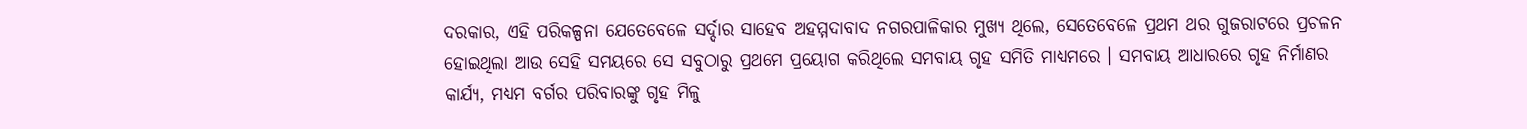ଦରକାର, ଏହି ପରିକଳ୍ପନା ଯେତେବେଳେ ସର୍ଦ୍ଦାର ସାହେବ ଅହମ୍ମଦାବାଦ ନଗରପାଳିକାର ମୁଖ୍ୟ ଥିଲେ, ସେତେବେଳେ ପ୍ରଥମ ଥର ଗୁଜରାଟରେ ପ୍ରଚଳନ ହୋଇଥିଲା ଆଉ ସେହି ସମୟରେ ସେ ସବୁଠାରୁ ପ୍ରଥମେ ପ୍ରୟୋଗ କରିଥିଲେ ସମବାୟ ଗୃହ ସମିତି ମାଧ୍ୟମରେ । ସମବାୟ ଆଧାରରେ ଗୃହ ନିର୍ମାଣର କାର୍ଯ୍ୟ, ମଧ୍ୟମ ବର୍ଗର ପରିବାରଙ୍କୁ ଗୃହ ମିଳୁ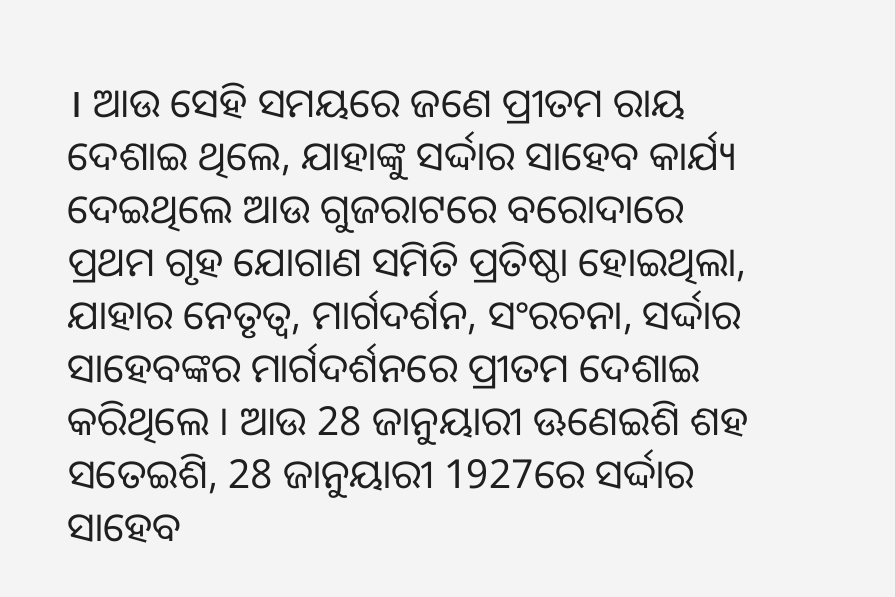। ଆଉ ସେହି ସମୟରେ ଜଣେ ପ୍ରୀତମ ରାୟ ଦେଶାଇ ଥିଲେ, ଯାହାଙ୍କୁ ସର୍ଦ୍ଦାର ସାହେବ କାର୍ଯ୍ୟ ଦେଇଥିଲେ ଆଉ ଗୁଜରାଟରେ ବରୋଦାରେ ପ୍ରଥମ ଗୃହ ଯୋଗାଣ ସମିତି ପ୍ରତିଷ୍ଠା ହୋଇଥିଲା, ଯାହାର ନେତୃତ୍ୱ, ମାର୍ଗଦର୍ଶନ, ସଂରଚନା, ସର୍ଦ୍ଦାର ସାହେବଙ୍କର ମାର୍ଗଦର୍ଶନରେ ପ୍ରୀତମ ଦେଶାଇ କରିଥିଲେ । ଆଉ 28 ଜାନୁୟାରୀ ଊଣେଇଶି ଶହ ସତେଇଶି, 28 ଜାନୁୟାରୀ 1927ରେ ସର୍ଦ୍ଦାର ସାହେବ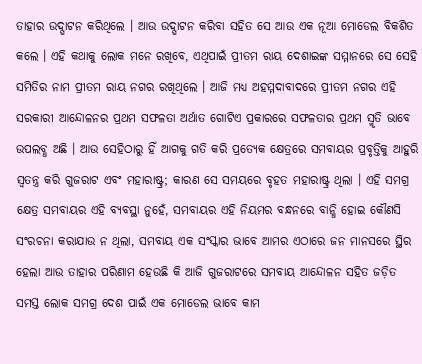ତାହାର ଉଦ୍ଘାଟନ କରିଥିଲେ । ଆଉ ଉଦ୍ଘାଟନ କରିବା ସହିତ ସେ ଆଉ ଏକ ନୂଆ ମୋଡେଲ ବିକଶିତ କଲେ । ଏହି କଥାକୁ ଲୋକ ମନେ ରଖିବେ, ଏଥିପାଇଁ ପ୍ରୀତମ ରାୟ ଦେଶାଇଙ୍କ ସମ୍ମାନରେ ସେ ସେହି ସମିତିର ନାମ ପ୍ରୀତମ ରାୟ ନଗର ରଖିଥିଲେ । ଆଜି ମଧ୍ୟ ଅହମ୍ମଦାବାଦରେ ପ୍ରୀତମ ନଗର ଏହି ସରକାରୀ ଆନ୍ଦୋଳନର ପ୍ରଥମ ସଫଳତା ଅର୍ଥାତ ଗୋଟିଏ ପ୍ରକାରରେ ସଫଳତାର ପ୍ରଥମ ସ୍ମୃତି ଭାବେ ଉପଲବ୍ଧ ଅଛି । ଆଉ ସେହିଠାରୁ ହିଁ ଆଗକୁ ଗତି କରି ପ୍ରତ୍ୟେକ କ୍ଷେତ୍ରରେ ସମବାୟର ପ୍ରବୃତ୍ତିକୁ ଆହୁରି ସ୍ୱତନ୍ତ୍ର କରି ଗୁଜରାଟ ଏବଂ ମହାରାଷ୍ଟ୍ର; କାରଣ ସେ ସମୟରେ ବୃହତ ମହାରାଷ୍ଟ୍ର ଥିଲା । ଏହି ସମଗ୍ର କ୍ଷେତ୍ର ସମବାୟର ଏହି ବ୍ୟବସ୍ଥା ନୁହେଁ, ସମବାୟର ଏହି ନିୟମର ବନ୍ଧନରେ ବାନ୍ଧି ହୋଇ କୌଣସି ସଂରଚନା କରାଯାଉ ନ ଥିଲା, ସମବାୟ ଏକ ସଂସ୍କାର ଭାବେ ଆମର ଏଠାରେ ଜନ ମାନସରେ ସ୍ଥିର ହେଲା ଆଉ ତାହାର ପରିଣାମ ହେଉଛି କି ଆଜି ଗୁଜରାଟରେ ସମବାୟ ଆନ୍ଦୋଳନ ସହିତ ଜଡ଼ିତ ସମସ୍ତ ଲୋକ ସମଗ୍ର ଦେଶ ପାଇଁ ଏକ ମୋଡେଲ ଭାବେ କାମ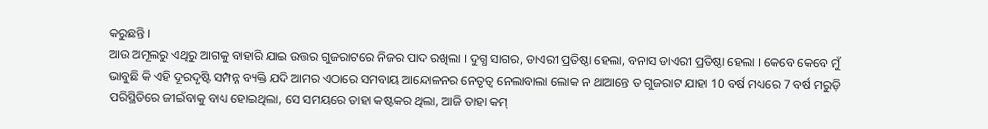କରୁଛନ୍ତି ।
ଆଉ ଅମୂଲରୁ ଏଥିରୁ ଆଗକୁ ବାହାରି ଯାଇ ଉତ୍ତର ଗୁଜରାଟରେ ନିଜର ପାଦ ରଖିଲା । ଦୁଗ୍ଧ ସାଗର, ଡାଏରୀ ପ୍ରତିଷ୍ଠା ହେଲା, ବନାସ ଡାଏରୀ ପ୍ରତିଷ୍ଠା ହେଲା । କେବେ କେବେ ମୁଁ ଭାବୁଛି କି ଏହି ଦୂରଦୃଷ୍ଟି ସମ୍ପନ୍ନ ବ୍ୟକ୍ତି ଯଦି ଆମର ଏଠାରେ ସମବାୟ ଆନ୍ଦୋଳନର ନେତୃତ୍ୱ ନେଲାବାଲା ଲୋକ ନ ଥାଆନ୍ତେ ତ ଗୁଜରାଟ ଯାହା 10 ବର୍ଷ ମଧ୍ୟରେ 7 ବର୍ଷ ମରୁଡ଼ି ପରିସ୍ଥିତିରେ ଜୀଇଁବାକୁ ବାଧ୍ୟ ହୋଇଥିଲା, ସେ ସମୟରେ ତାହା କଷ୍ଟକର ଥିଲା, ଆଜି ତାହା କମ୍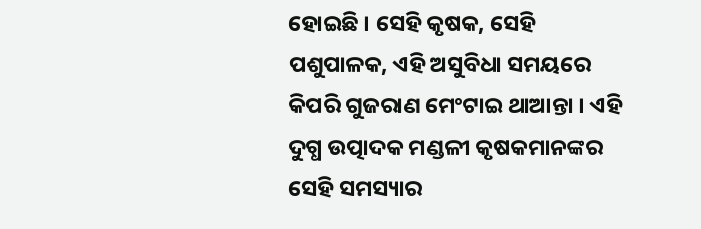ହୋଇଛି । ସେହି କୃଷକ, ସେହି ପଶୁପାଳକ, ଏହି ଅସୁବିଧା ସମୟରେ କିପରି ଗୁଜରାଣ ମେଂଟାଇ ଥାଆନ୍ତା । ଏହି ଦୁଗ୍ଧ ଉତ୍ପାଦକ ମଣ୍ଡଳୀ କୃଷକମାନଙ୍କର ସେହି ସମସ୍ୟାର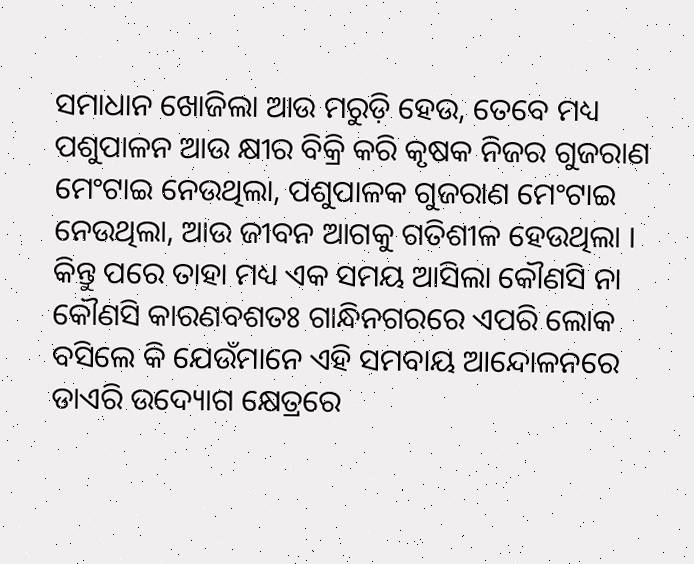ସମାଧାନ ଖୋଜିଲା ଆଉ ମରୁଡ଼ି ହେଉ, ତେବେ ମଧ୍ୟ ପଶୁପାଳନ ଆଉ କ୍ଷୀର ବିକ୍ରି କରି କୃଷକ ନିଜର ଗୁଜରାଣ ମେଂଟାଇ ନେଉଥିଲା, ପଶୁପାଳକ ଗୁଜରାଣ ମେଂଟାଇ ନେଉଥିଲା, ଆଉ ଜୀବନ ଆଗକୁ ଗତିଶୀଳ ହେଉଥିଲା ।
କିନ୍ତୁ ପରେ ତାହା ମଧ୍ୟ ଏକ ସମୟ ଆସିଲା କୌଣସି ନା କୌଣସି କାରଣବଶତଃ ଗାନ୍ଧିନଗରରେ ଏପରି ଲୋକ ବସିଲେ କି ଯେଉଁମାନେ ଏହି ସମବାୟ ଆନ୍ଦୋଳନରେ ଡାଏରି ଉଦ୍ୟୋଗ କ୍ଷେତ୍ରରେ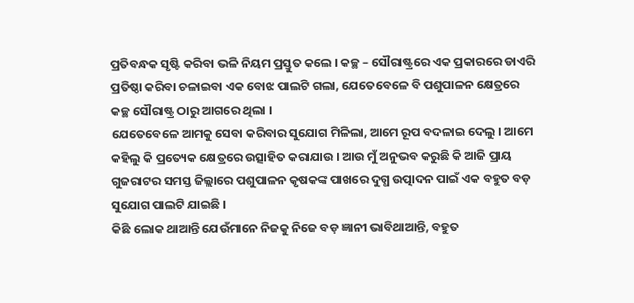ପ୍ରତିବନ୍ଧକ ସୃଷ୍ଟି କରିବା ଭଳି ନିୟମ ପ୍ରସ୍ତୁତ କଲେ । କଚ୍ଛ – ସୌରାଷ୍ଟ୍ରରେ ଏକ ପ୍ରକାରରେ ଡାଏରି ପ୍ରତିଷ୍ଠା କରିବା ଚଳାଇବା ଏକ ବୋଝ ପାଲଟି ଗଲା, ଯେତେବେଳେ ବି ପଶୁପାଳନ କ୍ଷେତ୍ରରେ କଚ୍ଛ ସୌରାଷ୍ଟ୍ର ଠାରୁ ଆଗରେ ଥିଲା ।
ଯେତେବେଳେ ଆମକୁ ସେବା କରିବାର ସୁଯୋଗ ମିଳିଲା, ଆମେ ରୂପ ବଦଳାଇ ଦେଲୁ । ଆମେ କହିଲୁ କି ପ୍ରତ୍ୟେକ କ୍ଷେତ୍ରରେ ଉତ୍ସାହିତ କରାଯାଉ । ଆଉ ମୁଁ ଅନୁଭବ କରୁଛି କି ଆଜି ପ୍ରାୟ ଗୁଜରାଟର ସମସ୍ତ ଜିଲ୍ଲାରେ ପଶୁପାଳନ କୃଷକଙ୍କ ପାଖରେ ଦୁଗ୍ଧ ଉତ୍ପାଦନ ପାଇଁ ଏକ ବହୁତ ବଡ଼ ସୁଯୋଗ ପାଲଟି ଯାଇଛି ।
କିଛି ଲୋକ ଥାଆନ୍ତି ଯେଉଁମାନେ ନିଜକୁ ନିଜେ ବଡ଼ ଜ୍ଞାନୀ ଭାବିଥାଆନ୍ତି, ବହୁତ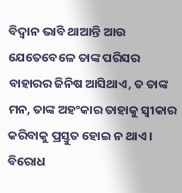ବିଦ୍ୱାନ ଭାବି ଥାଆନ୍ତି ଆଉ ଯେତେବେଳେ ତାଙ୍କ ପରିସର ବାହାରର ଜିନିଷ ଆସିଥାଏ, ତ ତାଙ୍କ ମନ, ତାଙ୍କ ଅହଂକାର ତାହାକୁ ସ୍ୱୀକାର କରିବାକୁ ପ୍ରସ୍ତୁତ ହୋଇ ନ ଥାଏ । ବିରୋଧ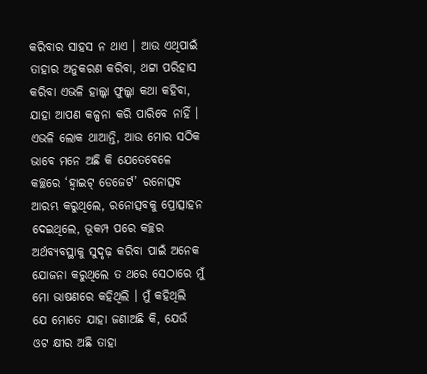କରିବାର ସାହସ ନ ଥାଏ । ଆଉ ଏଥିପାଇଁ ତାହାର ଅନୁକରଣ କରିବା, ଥଟ୍ଟା ପରିହାସ କରିବା ଏଭଳି ହାଲ୍କା ଫୁଲ୍କା କଥା କହିବା, ଯାହା ଆପଣ କଳ୍ପନା କରି ପାରିବେ ନାହିଁ ।
ଏଭଳି ଲୋକ ଥାଆନ୍ତି, ଆଉ ମୋର ସଠିକ ଭାବେ ମନେ ଅଛି କି ଯେତେବେଳେ କଚ୍ଛରେ ‘ହ୍ୱାଇଟ୍ ଡେଜେର୍ଟ’ ରନୋତ୍ସବ ଆରମ୍ଭ କରୁଥିଲେ, ରନୋତ୍ସବକୁ ପ୍ରୋତ୍ସାହନ ଦେଇଥିଲେ, ଭୂକମ୍ପ ପରେ କଚ୍ଛର ଅର୍ଥବ୍ୟବସ୍ଥାକୁ ସୁଦୃଢ଼ କରିବା ପାଇଁ ଅନେକ ଯୋଜନା କରୁଥିଲେ ତ ଥରେ ସେଠାରେ ମୁଁ ମୋ ଭାଷଣରେ କହିଥିଲି । ମୁଁ କହିଥିଲି ଯେ ମୋତେ ଯାହା ଜଣାଅଛି କି, ଯେଉଁ ଓଟ କ୍ଷୀର ଅଛି ତାହା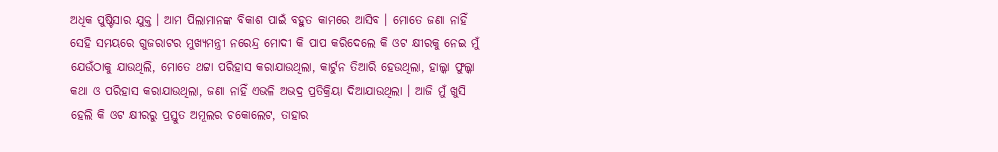ଅଧିକ ପୁଷ୍ଟିସାର ଯୁକ୍ତ । ଆମ ପିଲାମାନଙ୍କ ବିକାଶ ପାଇଁ ବହୁତ କାମରେ ଆସିବ । ମୋତେ ଜଣା ନାହିଁ ସେହି ସମୟରେ ଗୁଜରାଟର ମୁଖ୍ୟମନ୍ତ୍ରୀ ନରେନ୍ଦ୍ର ମୋଦୀ କି ପାପ କରିଦେଲେ କି ଓଟ କ୍ଷୀରକୁ ନେଇ ମୁଁ ଯେଉଁଠାକୁ ଯାଉଥିଲି, ମୋତେ ଥଟ୍ଟା ପରିହାସ କରାଯାଉଥିଲା, କାର୍ଟୁନ ତିଆରି ହେଉଥିଲା, ହାଲ୍କା ଫୁଲ୍କା କଥା ଓ ପରିହାସ କରାଯାଉଥିଲା, ଜଣା ନାହିଁ ଏଭଳି ଅଭଦ୍ର ପ୍ରତିକ୍ରିୟା ଦିଆଯାଉଥିଲା । ଆଜି ମୁଁ ଖୁସି ହେଲି କି ଓଟ କ୍ଷୀରରୁ ପ୍ରସ୍ତୁତ ଅମୂଲର ଚକୋଲେଟ, ତାହାର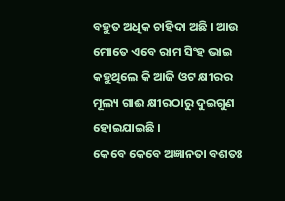ବହୁତ ଅଧିକ ଚାହିଦା ଅଛି । ଆଉ ମୋତେ ଏବେ ରାମ ସିଂହ ଭାଇ କହୁଥିଲେ କି ଆଜି ଓଟ କ୍ଷୀରର ମୂଲ୍ୟ ଗାଈ କ୍ଷୀରଠାରୁ ଦୁଇଗୁଣ ହୋଇଯାଇଛି ।
କେବେ କେବେ ଅଜ୍ଞାନତା ବଶତଃ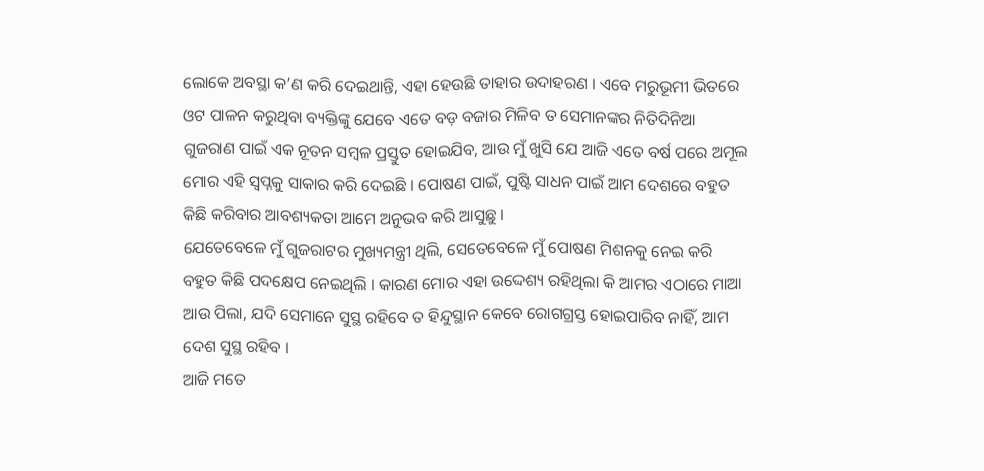ଲୋକେ ଅବସ୍ଥା କ’ଣ କରି ଦେଇଥାନ୍ତି, ଏହା ହେଉଛି ତାହାର ଉଦାହରଣ । ଏବେ ମରୁଭୂମୀ ଭିତରେ ଓଟ ପାଳନ କରୁଥିବା ବ୍ୟକ୍ତିଙ୍କୁ ଯେବେ ଏତେ ବଡ଼ ବଜାର ମିଳିବ ତ ସେମାନଙ୍କର ନିତିଦିନିଆ ଗୁଜରାଣ ପାଇଁ ଏକ ନୂତନ ସମ୍ବଳ ପ୍ରସ୍ତୁତ ହୋଇଯିବ, ଆଉ ମୁଁ ଖୁସି ଯେ ଆଜି ଏତେ ବର୍ଷ ପରେ ଅମୂଲ ମୋର ଏହି ସ୍ୱପ୍ନକୁ ସାକାର କରି ଦେଇଛି । ପୋଷଣ ପାଇଁ, ପୁଷ୍ଟି ସାଧନ ପାଇଁ ଆମ ଦେଶରେ ବହୁତ କିଛି କରିବାର ଆବଶ୍ୟକତା ଆମେ ଅନୁଭବ କରି ଆସୁଛୁ ।
ଯେତେବେଳେ ମୁଁ ଗୁଜରାଟର ମୁଖ୍ୟମନ୍ତ୍ରୀ ଥିଲି, ସେତେବେଳେ ମୁଁ ପୋଷଣ ମିଶନକୁ ନେଇ କରି ବହୁତ କିଛି ପଦକ୍ଷେପ ନେଇଥିଲି । କାରଣ ମୋର ଏହା ଉଦ୍ଦେଶ୍ୟ ରହିଥିଲା କି ଆମର ଏଠାରେ ମାଆ ଆଉ ପିଲା, ଯଦି ସେମାନେ ସୁସ୍ଥ ରହିବେ ତ ହିନ୍ଦୁସ୍ଥାନ କେବେ ରୋଗଗ୍ରସ୍ତ ହୋଇପାରିବ ନାହିଁ, ଆମ ଦେଶ ସୁସ୍ଥ ରହିବ ।
ଆଜି ମତେ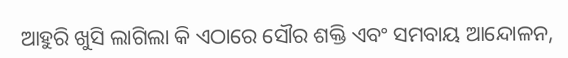ଆହୁରି ଖୁସି ଲାଗିଲା କି ଏଠାରେ ସୌର ଶକ୍ତି ଏବଂ ସମବାୟ ଆନ୍ଦୋଳନ,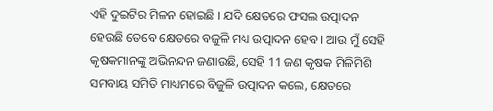ଏହି ଦୁଇଟିର ମିଳନ ହୋଇଛି । ଯଦି କ୍ଷେତରେ ଫସଲ ଉତ୍ପାଦନ ହେଉଛି ତେବେ କ୍ଷେତରେ ବଜୁଳି ମଧ୍ୟ ଉତ୍ପାଦନ ହେବ । ଆଉ ମୁଁ ସେହି କୃଷକମାନଙ୍କୁ ଅଭିନନ୍ଦନ ଜଣାଉଛି, ସେହି 11 ଜଣ କୃଷକ ମିଳିମିଶି ସମବାୟ ସମିତି ମାଧ୍ୟମରେ ବିଜୁଳି ଉତ୍ପାଦନ କଲେ, କ୍ଷେତରେ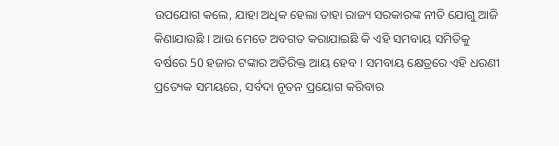ଉପଯୋଗ କଲେ, ଯାହା ଅଧିକ ହେଲା ତାହା ରାଜ୍ୟ ସରକାରଙ୍କ ନୀତି ଯୋଗୁ ଆଜି କିଣାଯାଉଛି । ଆଉ ମେତେ ଅବଗତ କରାଯାଇଛି କି ଏହି ସମବାୟ ସମିତିକୁ ବର୍ଷରେ 50 ହଜାର ଟଙ୍କାର ଅତିରିକ୍ତ ଆୟ ହେବ । ସମବାୟ କ୍ଷେତ୍ରରେ ଏହି ଧରଣୀ ପ୍ରତ୍ୟେକ ସମୟରେ, ସର୍ବଦା ନୂତନ ପ୍ରୟୋଗ କରିବାର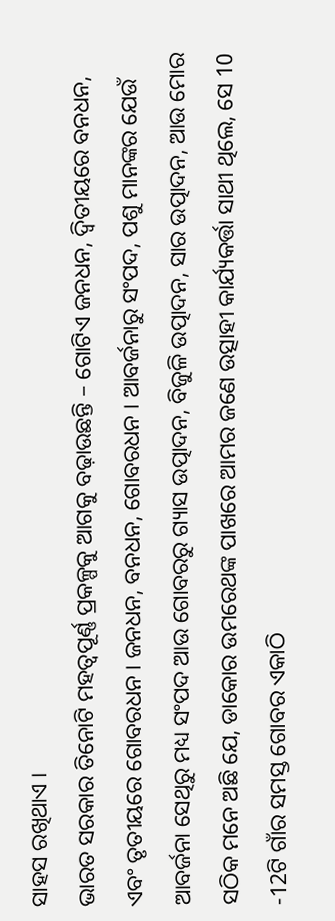ସାହସ ରଖିଥାଏ ।
ଭାରତ ସରକାର ତିନୋଟି ମହତ୍ୱପୂର୍ଣ୍ଣ ପ୍ରକଳ୍ପକୁ ଆଗକୁ ବଢ଼ାଉଛନ୍ତି – ଗୋଟିଏ ଜନଧନ, ଦ୍ୱିତୀୟରେ ବନଧନ, ଏବଂ ତୃତୀୟରେ ଗୋବରଧନ । ଜନଧନ, ବନଧନ, ଗୋବରଧନ । ଆବର୍ଜନାରୁ ସଂପଦ, ପଶୁ ମାନଙ୍କର ଯେଉଁ ଆବର୍ଜନା ସେଥିରୁ ମଧ୍ୟ ସଂପଦ ଆଉ ଗୋବରରୁ ଗ୍ୟାସ ଉତ୍ପାଦନ, ବିଜୁଳି ଉତ୍ପାଦନ, ସାର ଉତ୍ପାଦନ, ଆଉ ମୋର ସଠିକ ମନେ ଅଛି ଯେ, ଡାକୋର ଉମରେଥଙ୍କ ପାଖରେ ଆମର ଜଣେ ଉତ୍ସାହୀ କାର୍ଯ୍ୟକର୍ତ୍ତା ସାଥୀ ଥିଲେ, ସେ 10 -12ଟି ଗାଁର ସମସ୍ତ ଗୋବର ଏକାଠି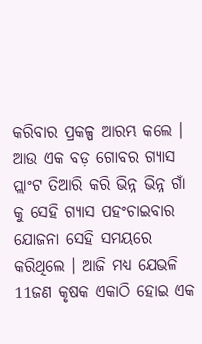କରିବାର ପ୍ରକଳ୍ପ ଆରମ୍ଭ କଲେ । ଆଉ ଏକ ବଡ଼ ଗୋବର ଗ୍ୟାସ ପ୍ଲାଂଟ ତିଆରି କରି ଭିନ୍ନ ଭିନ୍ନ ଗାଁ କୁ ସେହି ଗ୍ୟାସ ପହଂଚାଇବାର ଯୋଜନା ସେହି ସମୟରେ କରିଥିଲେ । ଆଜି ମଧ୍ୟ ଯେଭଳି 11ଜଣ କୃଷକ ଏକାଠି ହୋଇ ଏକ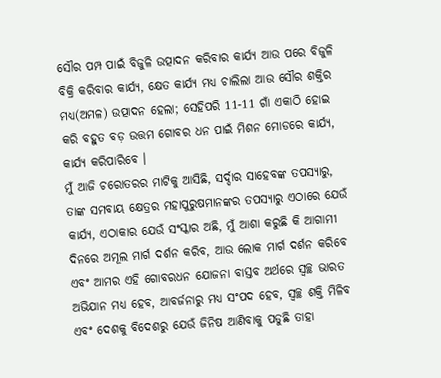ସୌର ପମ୍ପ ପାଇଁ ବିଜୁଳି ଉତ୍ପାଦନ କରିବାର କାର୍ଯ୍ୟ ଆଉ ପରେ ବିଜୁଳି ବିକ୍ରି କରିବାର କାର୍ଯ୍ୟ, କ୍ଷେତ କାର୍ଯ୍ୟ ମଧ୍ୟ ଚାଲିଲା ଆଉ ସୌର ଶକ୍ତିର ମଧ୍ୟ(ଅମଳ) ଉତ୍ପାଦନ ହେଲା; ସେହିପରି 11-11 ଗାଁ ଏକାଠି ହୋଇ କରି ବହୁତ ବଡ଼ ଉତ୍ତମ ଗୋବର ଧନ ପାଇଁ ମିଶନ ମୋଡରେ କାର୍ଯ୍ୟ, କାର୍ଯ୍ୟ କରିପାରିବେ ।
ମୁଁ ଆଜି ଚରୋତରର ମାଟିକୁ ଆସିଛି, ସର୍ଦ୍ଦାର ସାହେବଙ୍କ ତପସ୍ୟାରୁ, ତାଙ୍କ ସମବାୟ କ୍ଷେତ୍ରର ମହାପୁରୁଷମାନଙ୍କର ତପସ୍ୟାରୁ ଏଠାରେ ଯେଉଁ କାର୍ଯ୍ୟ, ଏଠାକାର ଯେଉଁ ସଂସ୍କାର ଅଛି, ମୁଁ ଆଶା କରୁଛି କି ଆଗାମୀ ଦିନରେ ଅମୂଲ ମାର୍ଗ ଦର୍ଶନ କରିବ, ଆଉ ଲୋକ ମାର୍ଗ ଦର୍ଶନ କରିବେ ଏବଂ ଆମର ଏହି ଗୋବରଧନ ଯୋଜନା ବାସ୍ତବ ଅର୍ଥରେ ସ୍ୱଚ୍ଛ ଭାରତ ଅଭିଯାନ ମଧ୍ୟ ହେବ, ଆବର୍ଜନାରୁ ମଧ୍ୟ ସଂପଦ ହେବ, ସ୍ୱଚ୍ଛ ଶକ୍ତି ମିଳିବ ଏବଂ ଦେଶକୁ ବିଦେଶରୁ ଯେଉଁ ଜିନିଷ ଆଣିବାକୁ ପଡୁଛି ତାହା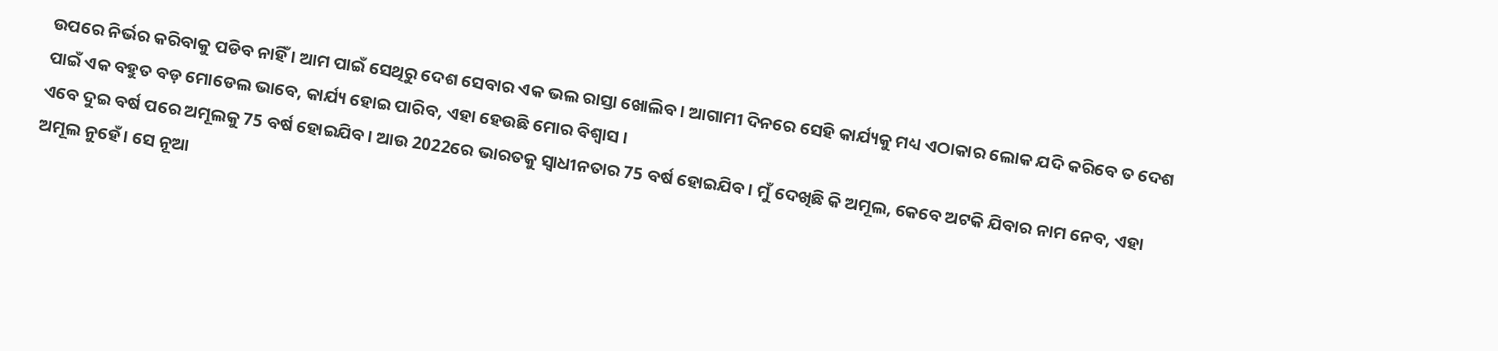ଉପରେ ନିର୍ଭର କରିବାକୁ ପଡିବ ନାହିଁ । ଆମ ପାଇଁ ସେଥିରୁ ଦେଶ ସେବାର ଏକ ଭଲ ରାସ୍ତା ଖୋଲିବ । ଆଗାମୀ ଦିନରେ ସେହି କାର୍ଯ୍ୟକୁ ମଧ୍ୟ ଏଠାକାର ଲୋକ ଯଦି କରିବେ ତ ଦେଶ ପାଇଁ ଏକ ବହୁତ ବଡ଼ ମୋଡେଲ ଭାବେ, କାର୍ଯ୍ୟ ହୋଇ ପାରିବ, ଏହା ହେଉଛି ମୋର ବିଶ୍ୱାସ ।
ଏବେ ଦୁଇ ବର୍ଷ ପରେ ଅମୂଲକୁ 75 ବର୍ଷ ହୋଇଯିବ । ଆଉ 2022ରେ ଭାରତକୁ ସ୍ୱାଧୀନତାର 75 ବର୍ଷ ହୋଇଯିବ । ମୁଁ ଦେଖିଛି କି ଅମୂଲ, କେବେ ଅଟକି ଯିବାର ନାମ ନେବ, ଏହା ଅମୂଲ ନୁହେଁ । ସେ ନୂଆ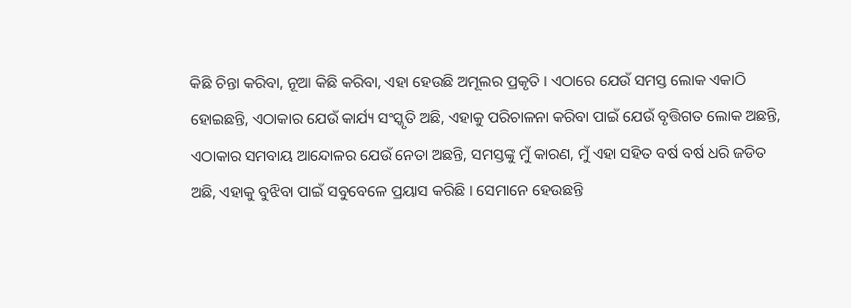କିଛି ଚିନ୍ତା କରିବା, ନୂଆ କିଛି କରିବା, ଏହା ହେଉଛି ଅମୂଲର ପ୍ରକୃତି । ଏଠାରେ ଯେଉଁ ସମସ୍ତ ଲୋକ ଏକାଠି ହୋଇଛନ୍ତି, ଏଠାକାର ଯେଉଁ କାର୍ଯ୍ୟ ସଂସ୍କୃତି ଅଛି, ଏହାକୁ ପରିଚାଳନା କରିବା ପାଇଁ ଯେଉଁ ବୃତ୍ତିଗତ ଲୋକ ଅଛନ୍ତି, ଏଠାକାର ସମବାୟ ଆନ୍ଦୋଳର ଯେଉଁ ନେତା ଅଛନ୍ତି, ସମସ୍ତଙ୍କୁ ମୁଁ କାରଣ, ମୁଁ ଏହା ସହିତ ବର୍ଷ ବର୍ଷ ଧରି ଜଡିତ ଅଛି, ଏହାକୁ ବୁଝିବା ପାଇଁ ସବୁବେଳେ ପ୍ରୟାସ କରିଛି । ସେମାନେ ହେଉଛନ୍ତି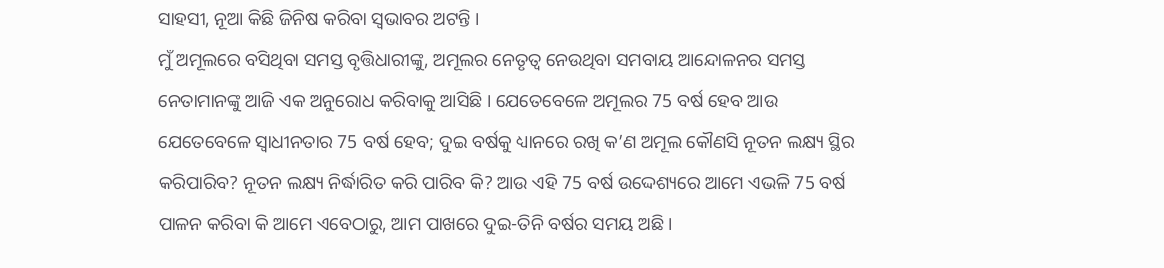ସାହସୀ, ନୂଆ କିଛି ଜିନିଷ କରିବା ସ୍ଵଭାବର ଅଟନ୍ତି ।
ମୁଁ ଅମୂଲରେ ବସିଥିବା ସମସ୍ତ ବୃତ୍ତିଧାରୀଙ୍କୁ, ଅମୂଲର ନେତୃତ୍ୱ ନେଉଥିବା ସମବାୟ ଆନ୍ଦୋଳନର ସମସ୍ତ ନେତାମାନଙ୍କୁ ଆଜି ଏକ ଅନୁରୋଧ କରିବାକୁ ଆସିଛି । ଯେତେବେଳେ ଅମୂଲର 75 ବର୍ଷ ହେବ ଆଉ ଯେତେବେଳେ ସ୍ୱାଧୀନତାର 75 ବର୍ଷ ହେବ; ଦୁଇ ବର୍ଷକୁ ଧ୍ୟାନରେ ରଖି କ’ଣ ଅମୂଲ କୌଣସି ନୂତନ ଲକ୍ଷ୍ୟ ସ୍ଥିର କରିପାରିବ? ନୂତନ ଲକ୍ଷ୍ୟ ନିର୍ଦ୍ଧାରିତ କରି ପାରିବ କି? ଆଉ ଏହି 75 ବର୍ଷ ଉଦ୍ଦେଶ୍ୟରେ ଆମେ ଏଭଳି 75 ବର୍ଷ ପାଳନ କରିବା କି ଆମେ ଏବେଠାରୁ, ଆମ ପାଖରେ ଦୁଇ-ତିନି ବର୍ଷର ସମୟ ଅଛି ।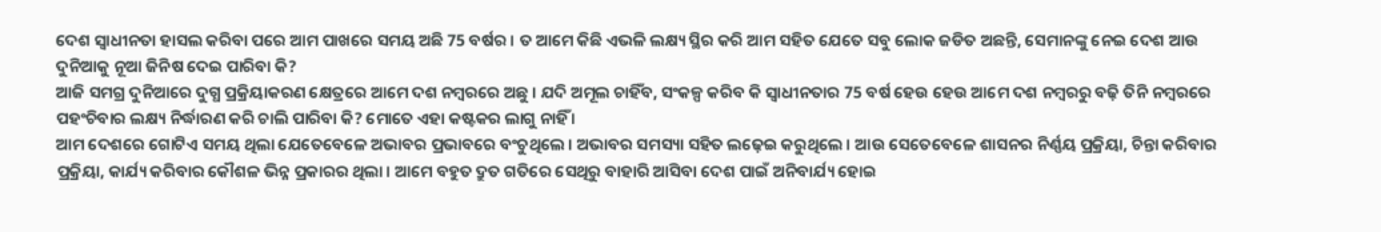ଦେଶ ସ୍ୱାଧୀନତା ହାସଲ କରିବା ପରେ ଆମ ପାଖରେ ସମୟ ଅଛି 75 ବର୍ଷର । ତ ଆମେ କିଛି ଏଭଳି ଲକ୍ଷ୍ୟ ସ୍ଥିର କରି ଆମ ସହିତ ଯେତେ ସବୁ ଲୋକ ଜଡିତ ଅଛନ୍ତି, ସେମାନଙ୍କୁ ନେଇ ଦେଶ ଆଉ ଦୁନିଆକୁ ନୂଆ ଜିନିଷ ଦେଇ ପାରିବା କି?
ଆଜି ସମଗ୍ର ଦୁନିଆରେ ଦୁଗ୍ଧ ପ୍ରକ୍ରିୟାକରଣ କ୍ଷେତ୍ରରେ ଆମେ ଦଶ ନମ୍ବରରେ ଅଛୁ । ଯଦି ଅମୂଲ ଚାହିଁବ, ସଂକଳ୍ପ କରିବ କି ସ୍ୱାଧୀନତାର 75 ବର୍ଷ ହେଉ ହେଉ ଆମେ ଦଶ ନମ୍ବରରୁ ବଢ଼ି ତିନି ନମ୍ବରରେ ପହଂଚିବାର ଲକ୍ଷ୍ୟ ନିର୍ଦ୍ଧାରଣ କରି ଚାଲି ପାରିବା କି? ମୋତେ ଏହା କଷ୍ଟକର ଲାଗୁ ନାହିଁ ।
ଆମ ଦେଶରେ ଗୋଟିଏ ସମୟ ଥିଲା ଯେତେବେଳେ ଅଭାବର ପ୍ରଭାବରେ ବଂଚୁଥିଲେ । ଅଭାବର ସମସ୍ୟା ସହିତ ଲଢ଼େଇ କରୁଥିଲେ । ଆଉ ସେତେବେଳେ ଶାସନର ନିର୍ଣ୍ଣୟ ପ୍ରକ୍ରିୟା, ଚିନ୍ତା କରିବାର ପ୍ରକ୍ରିୟା, କାର୍ଯ୍ୟ କରିବାର କୌଶଳ ଭିନ୍ନ ପ୍ରକାରର ଥିଲା । ଆମେ ବହୁତ ଦ୍ରୁତ ଗତିରେ ସେଥିରୁ ବାହାରି ଆସିବା ଦେଶ ପାଇଁ ଅନିବାର୍ଯ୍ୟ ହୋଇ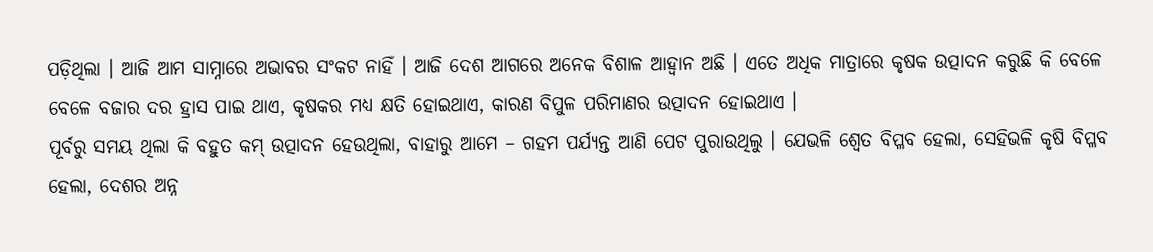ପଡ଼ିଥିଲା । ଆଜି ଆମ ସାମ୍ନାରେ ଅଭାବର ସଂକଟ ନାହିଁ । ଆଜି ଦେଶ ଆଗରେ ଅନେକ ବିଶାଳ ଆହ୍ୱାନ ଅଛି । ଏତେ ଅଧିକ ମାତ୍ରାରେ କୃଷକ ଉତ୍ପାଦନ କରୁଛି କି ବେଳେ ବେଳେ ବଜାର ଦର ହ୍ରାସ ପାଇ ଥାଏ, କୃଷକର ମଧ୍ୟ କ୍ଷତି ହୋଇଥାଏ, କାରଣ ବିପୁଳ ପରିମାଣର ଉତ୍ପାଦନ ହୋଇଥାଏ ।
ପୂର୍ବରୁ ସମୟ ଥିଲା କି ବହୁତ କମ୍ ଉତ୍ପାଦନ ହେଉଥିଲା, ବାହାରୁ ଆମେ – ଗହମ ପର୍ଯ୍ୟନ୍ତ ଆଣି ପେଟ ପୁରାଉଥିଲୁ । ଯେଭଳି ଶ୍ୱେତ ବିପ୍ଳବ ହେଲା, ସେହିଭଳି କୃଷି ବିପ୍ଳବ ହେଲା, ଦେଶର ଅନ୍ନ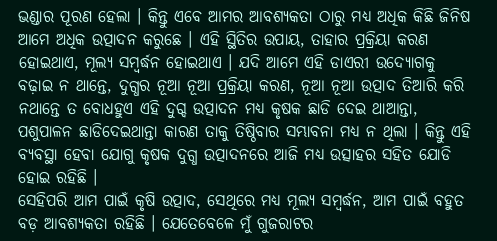ଭଣ୍ଡାର ପୂରଣ ହେଲା । କିନ୍ତୁ ଏବେ ଆମର ଆବଶ୍ୟକତା ଠାରୁ ମଧ୍ୟ ଅଧିକ କିଛି ଜିନିଷ ଆମେ ଅଧିକ ଉତ୍ପାଦନ କରୁଛେ । ଏହି ସ୍ଥିତିର ଉପାୟ, ତାହାର ପ୍ରକ୍ରିୟା କରଣ ହୋଇଥାଏ, ମୂଲ୍ୟ ସମ୍ବର୍ଦ୍ଧନ ହୋଇଥାଏ । ଯଦି ଆମେ ଏହି ଡାଏରୀ ଉଦ୍ୟୋଗକୁ ବଢ଼ାଇ ନ ଥାନ୍ତେ, ଦୁଗ୍ଧର ନୂଆ ନୂଆ ପ୍ରକ୍ରିୟା କରଣ, ନୂଆ ନୂଆ ଉତ୍ପାଦ ତିଆରି କରି ନଥାନ୍ତେ ତ ବୋଧହୁଏ ଏହି ଦୁଗ୍ଦ ଉତ୍ପାଦନ ମଧ୍ୟ କୃଷକ ଛାଡି ଦେଇ ଥାଆନ୍ତା, ପଶୁପାଳନ ଛାଡିଦେଇଥାନ୍ତା କାରଣ ତାକୁ ତିଷ୍ଠିବାର ସମ୍ଭାବନା ମଧ୍ୟ ନ ଥିଲା । କିନ୍ତୁ ଏହି ବ୍ୟବସ୍ଥା ହେବା ଯୋଗୁ କୃଷକ ଦୁଗ୍ଧ ଉତ୍ପାଦନରେ ଆଜି ମଧ୍ୟ ଉତ୍ସାହର ସହିତ ଯୋଡି ହୋଇ ରହିଛି ।
ସେହିପରି ଆମ ପାଇଁ କୃଷି ଉତ୍ପାଦ, ସେଥିରେ ମଧ୍ୟ ମୂଲ୍ୟ ସମ୍ବର୍ଦ୍ଧନ, ଆମ ପାଇଁ ବହୁତ ବଡ଼ ଆବଶ୍ୟକତା ରହିଛି । ଯେତେବେଳେ ମୁଁ ଗୁଜରାଟର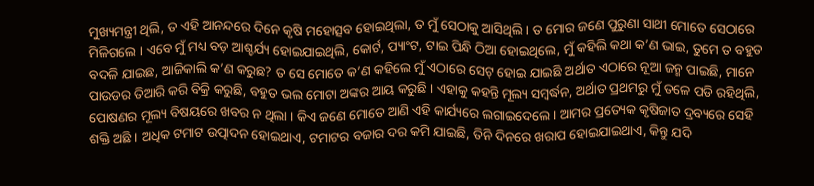ମୁଖ୍ୟମନ୍ତ୍ରୀ ଥିଲି, ତ ଏହି ଆନନ୍ଦରେ ଦିନେ କୃଷି ମହୋତ୍ସବ ହୋଇଥିଲା, ତ ମୁଁ ସେଠାକୁ ଆସିଥିଲି । ତ ମୋର ଜଣେ ପୁରୁଣା ସାଥୀ ମୋତେ ସେଠାରେ ମିଳିଗଲେ । ଏବେ ମୁଁ ମଧ୍ୟ ବଡ଼ ଆଶ୍ଚର୍ଯ୍ୟ ହୋଇଯାଇଥିଲି, କୋର୍ଟ, ପ୍ୟାଂଟ, ଟାଇ ପିନ୍ଧି ଠିଆ ହୋଇଥିଲେ, ମୁଁ କହିଲି କଥା କ’ଣ ଭାଇ, ତୁମେ ତ ବହୁତ ବଦଳି ଯାଇଛ, ଆଜିକାଲି କ’ଣ କରୁଛ? ତ ସେ ମୋତେ କ’ଣ କହିଲେ ମୁଁ ଏଠାରେ ସେଟ୍ ହୋଇ ଯାଇଛି ଅର୍ଥାତ ଏଠାରେ ନୂଆ ଜନ୍ମ ପାଇଛି, ମାନେ ପାଉଡର ତିଆରି କରି ବିକ୍ରି କରୁଛି, ବହୁତ ଭଲ ମୋଟା ଅଙ୍କର ଆୟ କରୁଛି । ଏହାକୁ କହନ୍ତି ମୂଲ୍ୟ ସମ୍ବର୍ଦ୍ଧନ, ଅର୍ଥାତ ପ୍ରଥମରୁ ମୁଁ ତଳେ ପଡି ରହିଥିଲି, ପୋଷଣର ମୂଲ୍ୟ ବିଷୟରେ ଖବର ନ ଥିଲା । କିଏ ଜଣେ ମୋତେ ଆଣି ଏହି କାର୍ଯ୍ୟରେ ଲଗାଇଦେଲେ । ଆମର ପ୍ରତ୍ୟେକ କୃଷିଜାତ ଦ୍ରବ୍ୟରେ ସେହି ଶକ୍ତି ଅଛି । ଅଧିକ ଟମାଟ ଉତ୍ପାଦନ ହୋଇଥାଏ, ଟମାଟର ବଜାର ଦର କମି ଯାଇଛି, ତିନି ଦିନରେ ଖରାପ ହୋଇଯାଇଥାଏ, କିନ୍ତୁ ଯଦି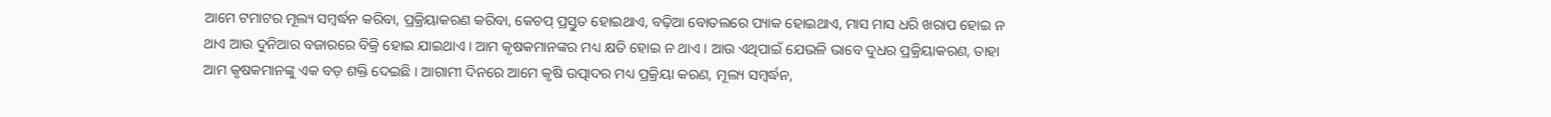ଆମେ ଟମାଟର ମୂଲ୍ୟ ସମ୍ବର୍ଦ୍ଧନ କରିବା, ପ୍ରକ୍ରିୟାକରଣ କରିବା, କେଚପ୍ ପ୍ରସ୍ତୁତ ହୋଇଥାଏ, ବଢ଼ିଆ ବୋତଲରେ ପ୍ୟାକ ହୋଇଥାଏ, ମାସ ମାସ ଧରି ଖରାପ ହୋଇ ନ ଥାଏ ଆଉ ଦୁନିଆର ବଜାରରେ ବିକ୍ରି ହୋଇ ଯାଇଥାଏ । ଆମ କୃଷକମାନଙ୍କର ମଧ୍ୟ କ୍ଷତି ହୋଇ ନ ଥାଏ । ଆଉ ଏଥିପାଇଁ ଯେଭଳି ଭାବେ ଦୁଧର ପ୍ରକ୍ରିୟାକରଣ, ତାହା ଆମ କୃଷକମାନଙ୍କୁ ଏକ ବଡ଼ ଶକ୍ତି ଦେଇଛି । ଆଗାମୀ ଦିନରେ ଆମେ କୃଷି ଉତ୍ପାଦର ମଧ୍ୟ ପ୍ରକ୍ରିୟା କରଣ, ମୂଲ୍ୟ ସମ୍ବର୍ଦ୍ଧନ,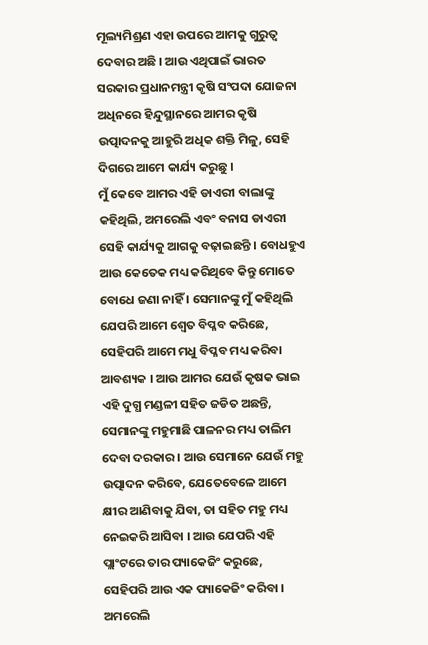ମୂଲ୍ୟମିଶ୍ରଣ ଏହା ଉପରେ ଆମକୁ ଗୁରୁତ୍ୱ ଦେବାର ଅଛି । ଆଉ ଏଥିପାଇଁ ଭାରତ ସରକାର ପ୍ରଧାନମନ୍ତ୍ରୀ କୃଷି ସଂପଦା ଯୋଜନା ଅଧିନରେ ହିନ୍ଦୁସ୍ଥାନରେ ଆମର କୃଷି ଉତ୍ପାଦନକୁ ଆହୁରି ଅଧିକ ଶକ୍ତି ମିଳୁ, ସେହି ଦିଗରେ ଆମେ କାର୍ଯ୍ୟ କରୁଛୁ ।
ମୁଁ କେବେ ଆମର ଏହି ଡାଏରୀ ବାଲାଙ୍କୁ କହିଥିଲି, ଅମରେଲି ଏବଂ ବନାସ ଡାଏରୀ ସେହି କାର୍ଯ୍ୟକୁ ଆଗକୁ ବଢ଼ାଇଛନ୍ତି । ବୋଧହୁଏ ଆଉ କେତେକ ମଧ୍ୟ କରିଥିବେ କିନ୍ତୁ ମୋତେ ବୋଧେ ଜଣା ନାହିଁ । ସେମାନଙ୍କୁ ମୁଁ କହିଥିଲି ଯେପରି ଆମେ ଶ୍ୱେତ ବିପ୍ଳବ କରିଛେ, ସେହିପରି ଆମେ ମଧୁ ବିପ୍ଳବ ମଧ୍ୟ କରିବା ଆବଶ୍ୟକ । ଆଉ ଆମର ଯେଉଁ କୃଷକ ଭାଇ ଏହି ଦୁଗ୍ଧ ମଣ୍ଡଳୀ ସହିତ ଜଡିତ ଅଛନ୍ତି, ସେମାନଙ୍କୁ ମହୁମାଛି ପାଳନର ମଧ୍ୟ ତାଲିମ ଦେବା ଦରକାର । ଆଉ ସେମାନେ ଯେଉଁ ମହୁ ଉତ୍ପାଦନ କରିବେ, ଯେତେବେଳେ ଆମେ କ୍ଷୀର ଆଣିବାକୁ ଯିବା, ତା ସହିତ ମହୁ ମଧ୍ୟ ନେଇକରି ଆସିବା । ଆଉ ଯେପରି ଏହି ପ୍ଲାଂଟରେ ତାର ପ୍ୟାକେଜିଂ କରୁଛେ, ସେହିପରି ଆଉ ଏକ ପ୍ୟାକେଜିଂ କରିବା । ଅମରେଲି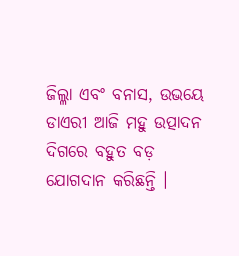ଜିଲ୍ଳା ଏବଂ ବନାସ, ଉଭୟେ ଡାଏରୀ ଆଜି ମହୁ ଉତ୍ପାଦନ ଦିଗରେ ବହୁତ ବଡ଼ ଯୋଗଦାନ କରିଛନ୍ତି ।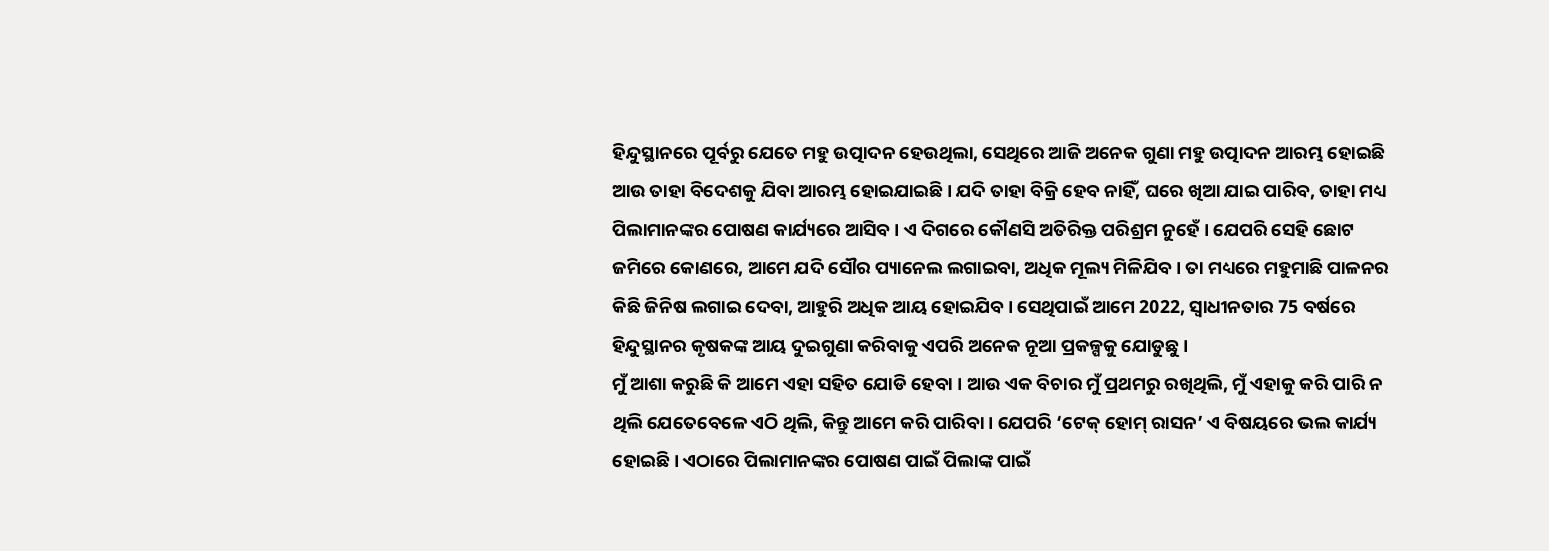ହିନ୍ଦୁସ୍ଥାନରେ ପୂର୍ବରୁ ଯେତେ ମହୁ ଉତ୍ପାଦନ ହେଉଥିଲା, ସେଥିରେ ଆଜି ଅନେକ ଗୁଣା ମହୁ ଉତ୍ପାଦନ ଆରମ୍ଭ ହୋଇଛି ଆଉ ତାହା ବିଦେଶକୁ ଯିବା ଆରମ୍ଭ ହୋଇଯାଇଛି । ଯଦି ତାହା ବିକ୍ରି ହେବ ନାହିଁ, ଘରେ ଖିଆ ଯାଇ ପାରିବ, ତାହା ମଧ୍ୟ ପିଲାମାନଙ୍କର ପୋଷଣ କାର୍ଯ୍ୟରେ ଆସିବ । ଏ ଦିଗରେ କୌଣସି ଅତିରିକ୍ତ ପରିଶ୍ରମ ନୁହେଁ । ଯେପରି ସେହି ଛୋଟ ଜମିରେ କୋଣରେ, ଆମେ ଯଦି ସୌର ପ୍ୟାନେଲ ଲଗାଇବା, ଅଧିକ ମୂଲ୍ୟ ମିଳିଯିବ । ତା ମଧ୍ୟରେ ମହୁମାଛି ପାଳନର କିଛି ଜିନିଷ ଲଗାଇ ଦେବା, ଆହୁରି ଅଧିକ ଆୟ ହୋଇଯିବ । ସେଥିପାଇଁ ଆମେ 2022, ସ୍ୱାଧୀନତାର 75 ବର୍ଷରେ ହିନ୍ଦୁସ୍ଥାନର କୃଷକଙ୍କ ଆୟ ଦୁଇଗୁଣା କରିବାକୁ ଏପରି ଅନେକ ନୂଆ ପ୍ରକଳ୍ପକୁ ଯୋଡୁଛୁ ।
ମୁଁ ଆଶା କରୁଛି କି ଆମେ ଏହା ସହିତ ଯୋଡି ହେବା । ଆଉ ଏକ ବିଚାର ମୁଁ ପ୍ରଥମରୁ ରଖିଥିଲି, ମୁଁ ଏହାକୁ କରି ପାରି ନ ଥିଲି ଯେତେବେଳେ ଏଠି ଥିଲି, କିନ୍ତୁ ଆମେ କରି ପାରିବା । ଯେପରି ‘ଟେକ୍ ହୋମ୍ ରାସନ’ ଏ ବିଷୟରେ ଭଲ କାର୍ଯ୍ୟ ହୋଇଛି । ଏଠାରେ ପିଲାମାନଙ୍କର ପୋଷଣ ପାଇଁ ପିଲାଙ୍କ ପାଇଁ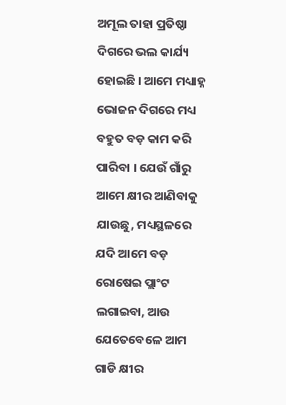ଅମୂଲ ତାହା ପ୍ରତିଷ୍ଠା ଦିଗରେ ଭଲ କାର୍ଯ୍ୟ ହୋଇଛି । ଆମେ ମଧ୍ୟାହ୍ନ ଭୋଜନ ଦିଗରେ ମଧ୍ୟ ବହୁତ ବଡ଼ କାମ କରି ପାରିବା । ଯେଉଁ ଗାଁରୁ ଆମେ କ୍ଷୀର ଆଣିବାକୁ ଯାଉଛୁ, ମଧ୍ୟସ୍ଥଳରେ ଯଦି ଆମେ ବଡ଼ ରୋଷେଇ ପ୍ଲାଂଟ ଲଗାଇବା, ଆଉ ଯେତେବେଳେ ଆମ ଗାଡି କ୍ଷୀର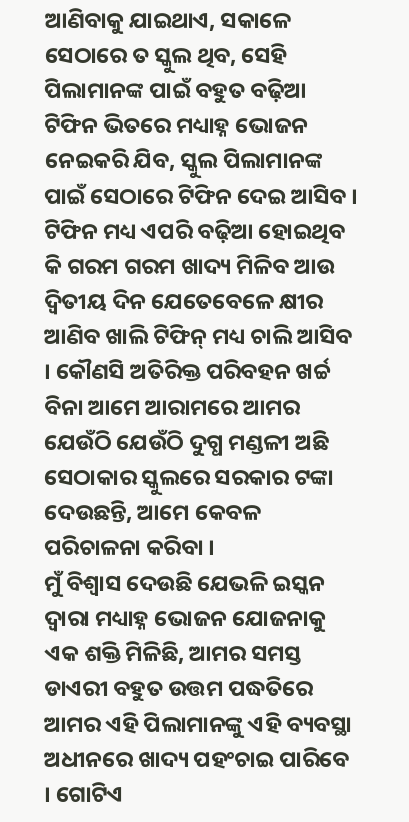ଆଣିବାକୁ ଯାଇଥାଏ, ସକାଳେ ସେଠାରେ ତ ସ୍କୁଲ ଥିବ, ସେହି ପିଲାମାନଙ୍କ ପାଇଁ ବହୁତ ବଢ଼ିଆ ଟିଫିନ ଭିତରେ ମଧ୍ୟାହ୍ନ ଭୋଜନ ନେଇକରି ଯିବ, ସ୍କୁଲ ପିଲାମାନଙ୍କ ପାଇଁ ସେଠାରେ ଟିଫିନ ଦେଇ ଆସିବ । ଟିଫିନ ମଧ୍ୟ ଏପରି ବଢ଼ିଆ ହୋଇଥିବ କି ଗରମ ଗରମ ଖାଦ୍ୟ ମିଳିବ ଆଉ ଦ୍ୱିତୀୟ ଦିନ ଯେତେବେଳେ କ୍ଷୀର ଆଣିବ ଖାଲି ଟିଫିନ୍ ମଧ୍ୟ ଚାଲି ଆସିବ । କୌଣସି ଅତିରିକ୍ତ ପରିବହନ ଖର୍ଚ୍ଚ ବିନା ଆମେ ଆରାମରେ ଆମର ଯେଉଁଠି ଯେଉଁଠି ଦୁଗ୍ଧ ମଣ୍ଡଳୀ ଅଛି ସେଠାକାର ସ୍କୁଲରେ ସରକାର ଟଙ୍କା ଦେଉଛନ୍ତି, ଆମେ କେବଳ ପରିଚାଳନା କରିବା ।
ମୁଁ ବିଶ୍ୱାସ ଦେଉଛି ଯେଭଳି ଇସ୍କନ ଦ୍ୱାରା ମଧ୍ୟାହ୍ନ ଭୋଜନ ଯୋଜନାକୁ ଏକ ଶକ୍ତି ମିଳିଛି, ଆମର ସମସ୍ତ ଡାଏରୀ ବହୁତ ଉତ୍ତମ ପଦ୍ଧତିରେ ଆମର ଏହି ପିଲାମାନଙ୍କୁ ଏହି ବ୍ୟବସ୍ଥା ଅଧୀନରେ ଖାଦ୍ୟ ପହଂଚାଇ ପାରିବେ । ଗୋଟିଏ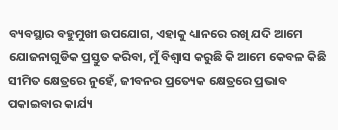ବ୍ୟବସ୍ଥାର ବହୁମୁଖୀ ଉପଯୋଗ, ଏହାକୁ ଧ୍ୟାନରେ ରଖି ଯଦି ଆମେ ଯୋଜନାଗୁଡିକ ପ୍ରସ୍ତୁତ କରିବା, ମୁଁ ବିଶ୍ୱାସ କରୁଛି କି ଆମେ କେବଳ କିଛି ସୀମିତ କ୍ଷେତ୍ରରେ ନୁହେଁ, ଜୀବନର ପ୍ରତ୍ୟେକ କ୍ଷେତ୍ରରେ ପ୍ରଭାବ ପକାଇବାର କାର୍ଯ୍ୟ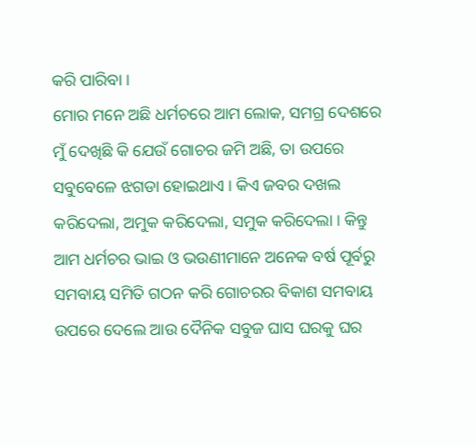କରି ପାରିବା ।
ମୋର ମନେ ଅଛି ଧର୍ମଚରେ ଆମ ଲୋକ, ସମଗ୍ର ଦେଶରେ ମୁଁ ଦେଖିଛି କି ଯେଉଁ ଗୋଚର ଜମି ଅଛି, ତା ଉପରେ ସବୁବେଳେ ଝଗଡା ହୋଇଥାଏ । କିଏ ଜବର ଦଖଲ କରିଦେଲା, ଅମୁକ କରିଦେଲା, ସମୁକ କରିଦେଲା । କିନ୍ତୁ ଆମ ଧର୍ମଚର ଭାଇ ଓ ଭଉଣୀମାନେ ଅନେକ ବର୍ଷ ପୂର୍ବରୁ ସମବାୟ ସମିତି ଗଠନ କରି ଗୋଚରର ବିକାଶ ସମବାୟ ଉପରେ ଦେଲେ ଆଉ ଦୈନିକ ସବୁଜ ଘାସ ଘରକୁ ଘର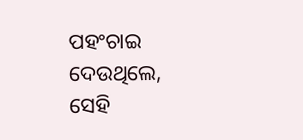ପହଂଚାଇ ଦେଉଥିଲେ, ସେହି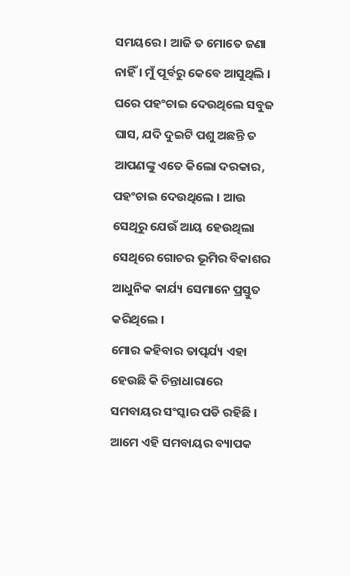ସମୟରେ । ଆଜି ତ ମୋତେ ଜଣା ନାହିଁ । ମୁଁ ପୂର୍ବରୁ କେବେ ଆସୁଥିଲି । ଘରେ ପହଂଚାଇ ଦେଉଥିଲେ ସବୁଜ ଘାସ, ଯଦି ଦୁଇଟି ପଶୁ ଅଛନ୍ତି ତ ଆପଣଙ୍କୁ ଏତେ କିଲୋ ଦରକାର, ପହଂଚାଇ ଦେଉଥିଲେ । ଆଉ ସେଥିରୁ ଯେଉଁ ଆୟ ହେଉଥିଲା ସେଥିରେ ଗୋଚର ଭୂମିର ବିକାଶର ଆଧୁନିକ କାର୍ଯ୍ୟ ସେମାନେ ପ୍ରସ୍ତୁତ କରିଥିଲେ ।
ମୋର କହିବାର ତାତ୍ପର୍ଯ୍ୟ ଏହା ହେଉଛି କି ଚିନ୍ତାଧାରାରେ ସମବାୟର ସଂସ୍କାର ପଡି ରହିଛି । ଆମେ ଏହି ସମବାୟର ବ୍ୟାପକ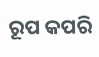ରୂପ କପରି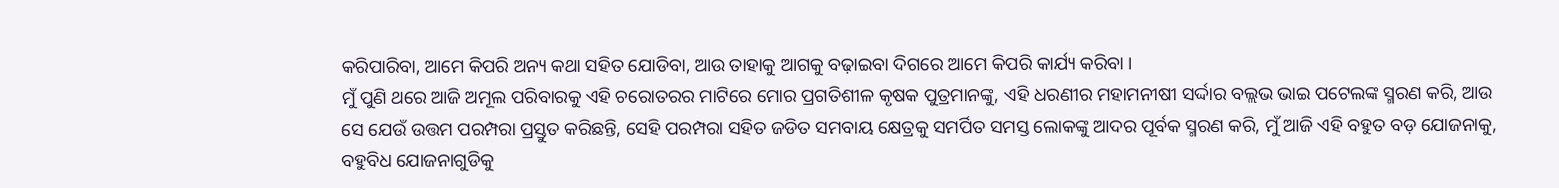କରିପାରିବା, ଆମେ କିପରି ଅନ୍ୟ କଥା ସହିତ ଯୋଡିବା, ଆଉ ତାହାକୁ ଆଗକୁ ବଢ଼ାଇବା ଦିଗରେ ଆମେ କିପରି କାର୍ଯ୍ୟ କରିବା ।
ମୁଁ ପୁଣି ଥରେ ଆଜି ଅମୂଲ ପରିବାରକୁ ଏହି ଚରୋତରର ମାଟିରେ ମୋର ପ୍ରଗତିଶୀଳ କୃଷକ ପୁତ୍ରମାନଙ୍କୁ, ଏହି ଧରଣୀର ମହାମନୀଷୀ ସର୍ଦ୍ଦାର ବଲ୍ଲଭ ଭାଇ ପଟେଲଙ୍କ ସ୍ମରଣ କରି, ଆଉ ସେ ଯେଉଁ ଉତ୍ତମ ପରମ୍ପରା ପ୍ରସ୍ତୁତ କରିଛନ୍ତି, ସେହି ପରମ୍ପରା ସହିତ ଜଡିତ ସମବାୟ କ୍ଷେତ୍ରକୁ ସମର୍ପିତ ସମସ୍ତ ଲୋକଙ୍କୁ ଆଦର ପୂର୍ବକ ସ୍ମରଣ କରି, ମୁଁ ଆଜି ଏହି ବହୁତ ବଡ଼ ଯୋଜନାକୁ, ବହୁବିଧ ଯୋଜନାଗୁଡିକୁ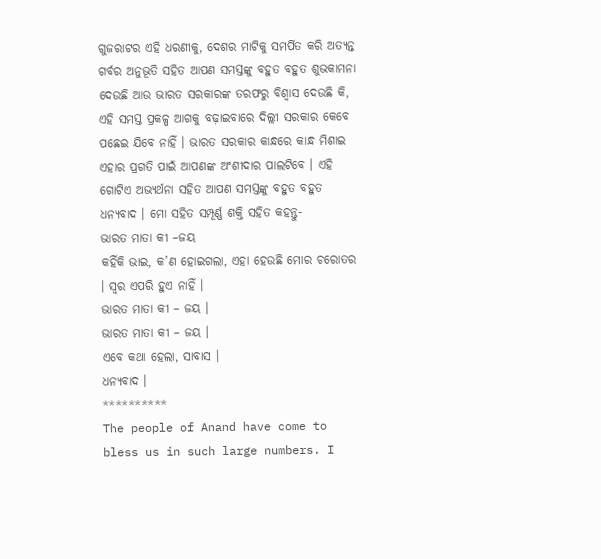ଗୁଜରାଟର ଏହି ଧରଣୀକୁ, ଦେଶର ମାଟିକୁ ସମର୍ପିତ କରି ଅତ୍ୟନ୍ତ ଗର୍ବର ଅନୁଭୂତି ସହିତ ଆପଣ ସମସ୍ତଙ୍କୁ ବହୁତ ବହୁତ ଶୁଭକାମନା ଦେଉଛି ଆଉ ଭାରତ ସରକାରଙ୍କ ତରଫରୁ ବିଶ୍ୱାସ ଦେଉଛି କି, ଏହି ସମସ୍ତ ପ୍ରକଳ୍ପ ଆଗକୁ ବଢ଼ାଇବାରେ ଦିଲ୍ଲୀ ସରକାର କେବେ ପଛେଇ ଯିବେ ନାହିଁ । ଭାରତ ସରକାର କାନ୍ଧରେ କାନ୍ଧ ମିଶାଇ ଏହାର ପ୍ରଗତି ପାଇଁ ଆପଣଙ୍କ ଅଂଶୀଦାର ପାଲଟିବେ । ଏହି ଗୋଟିଏ ଅଭ୍ୟର୍ଥନା ସହିତ ଆପଣ ସମସ୍ତଙ୍କୁ ବହୁତ ବହୁତ ଧନ୍ୟବାଦ । ମୋ ସହିତ ସମ୍ପୂର୍ଣ୍ଣ ଶକ୍ତି ସହିତ କହନ୍ତୁ-
ଭାରତ ମାତା କୀ –ଜୟ
କହିଁକି ଭାଇ, କ’ଣ ହୋଇଗଲା, ଏହା ହେଉଛି ମୋର ଚରୋତର । ସ୍ୱର ଏପରି ହୁଏ ନାହିଁ ।
ଭାରତ ମାତା କୀ – ଜୟ ।
ଭାରତ ମାତା କୀ – ଜୟ ।
ଏବେ କଥା ହେଲା, ସାବାସ ।
ଧନ୍ୟବାଦ ।
**********
The people of Anand have come to bless us in such large numbers. I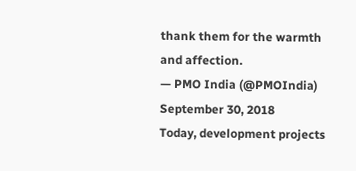thank them for the warmth and affection.
— PMO India (@PMOIndia) September 30, 2018
Today, development projects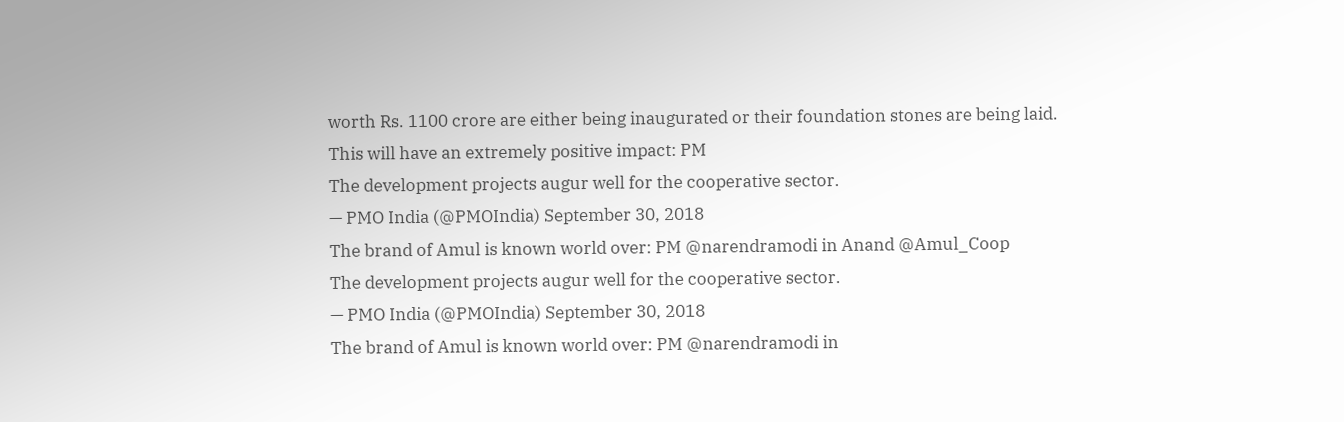worth Rs. 1100 crore are either being inaugurated or their foundation stones are being laid. This will have an extremely positive impact: PM
The development projects augur well for the cooperative sector.
— PMO India (@PMOIndia) September 30, 2018
The brand of Amul is known world over: PM @narendramodi in Anand @Amul_Coop
The development projects augur well for the cooperative sector.
— PMO India (@PMOIndia) September 30, 2018
The brand of Amul is known world over: PM @narendramodi in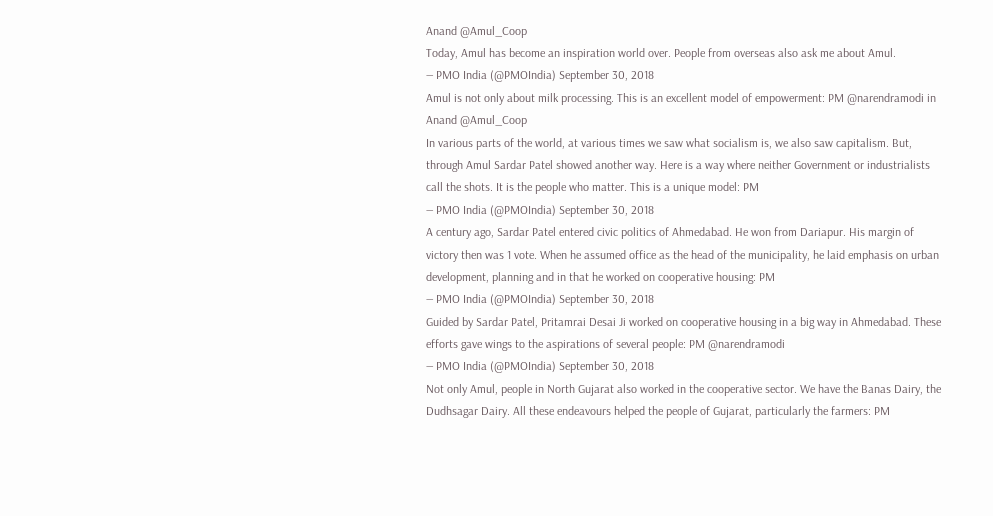Anand @Amul_Coop
Today, Amul has become an inspiration world over. People from overseas also ask me about Amul.
— PMO India (@PMOIndia) September 30, 2018
Amul is not only about milk processing. This is an excellent model of empowerment: PM @narendramodi in Anand @Amul_Coop
In various parts of the world, at various times we saw what socialism is, we also saw capitalism. But, through Amul Sardar Patel showed another way. Here is a way where neither Government or industrialists call the shots. It is the people who matter. This is a unique model: PM
— PMO India (@PMOIndia) September 30, 2018
A century ago, Sardar Patel entered civic politics of Ahmedabad. He won from Dariapur. His margin of victory then was 1 vote. When he assumed office as the head of the municipality, he laid emphasis on urban development, planning and in that he worked on cooperative housing: PM
— PMO India (@PMOIndia) September 30, 2018
Guided by Sardar Patel, Pritamrai Desai Ji worked on cooperative housing in a big way in Ahmedabad. These efforts gave wings to the aspirations of several people: PM @narendramodi
— PMO India (@PMOIndia) September 30, 2018
Not only Amul, people in North Gujarat also worked in the cooperative sector. We have the Banas Dairy, the Dudhsagar Dairy. All these endeavours helped the people of Gujarat, particularly the farmers: PM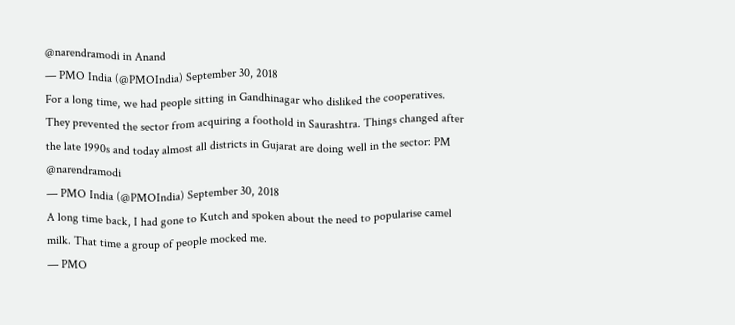@narendramodi in Anand
— PMO India (@PMOIndia) September 30, 2018
For a long time, we had people sitting in Gandhinagar who disliked the cooperatives. They prevented the sector from acquiring a foothold in Saurashtra. Things changed after the late 1990s and today almost all districts in Gujarat are doing well in the sector: PM @narendramodi
— PMO India (@PMOIndia) September 30, 2018
A long time back, I had gone to Kutch and spoken about the need to popularise camel milk. That time a group of people mocked me.
— PMO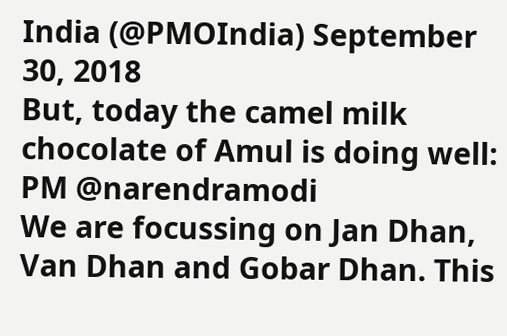India (@PMOIndia) September 30, 2018
But, today the camel milk chocolate of Amul is doing well: PM @narendramodi
We are focussing on Jan Dhan, Van Dhan and Gobar Dhan. This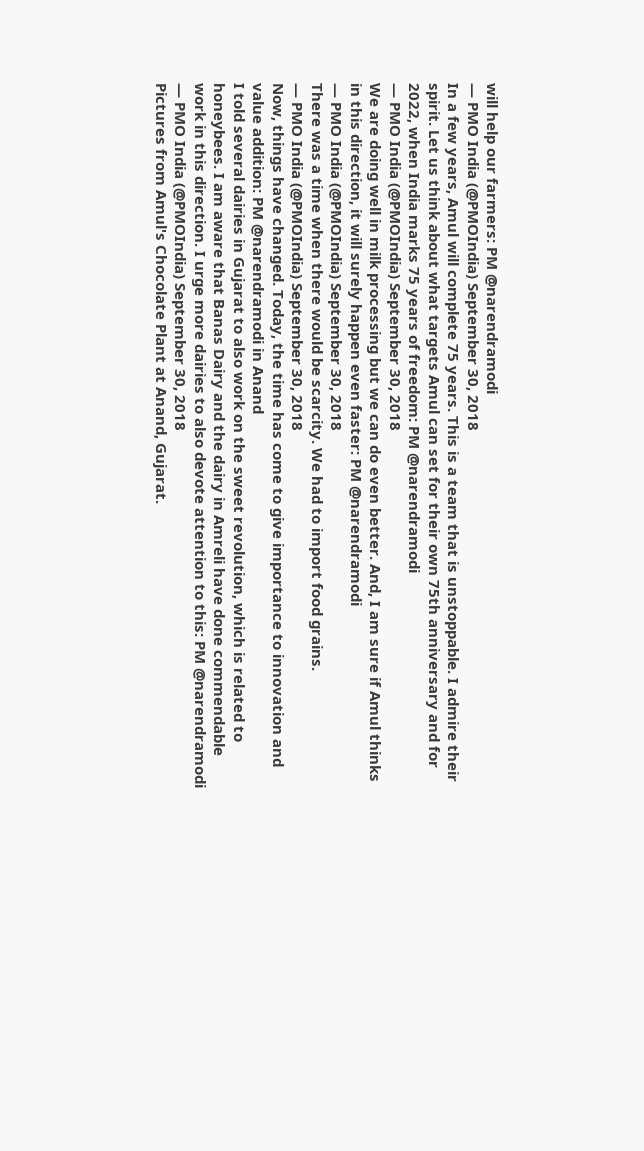will help our farmers: PM @narendramodi
— PMO India (@PMOIndia) September 30, 2018
In a few years, Amul will complete 75 years. This is a team that is unstoppable. I admire their spirit. Let us think about what targets Amul can set for their own 75th anniversary and for 2022, when India marks 75 years of freedom: PM @narendramodi
— PMO India (@PMOIndia) September 30, 2018
We are doing well in milk processing but we can do even better. And, I am sure if Amul thinks in this direction, it will surely happen even faster: PM @narendramodi
— PMO India (@PMOIndia) September 30, 2018
There was a time when there would be scarcity. We had to import food grains.
— PMO India (@PMOIndia) September 30, 2018
Now, things have changed. Today, the time has come to give importance to innovation and value addition: PM @narendramodi in Anand
I told several dairies in Gujarat to also work on the sweet revolution, which is related to honeybees. I am aware that Banas Dairy and the dairy in Amreli have done commendable work in this direction. I urge more dairies to also devote attention to this: PM @narendramodi
— PMO India (@PMOIndia) September 30, 2018
Pictures from Amul's Chocolate Plant at Anand, Gujarat.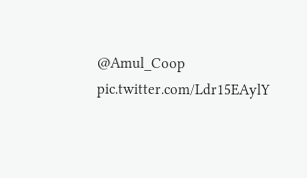@Amul_Coop pic.twitter.com/Ldr15EAylY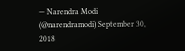— Narendra Modi (@narendramodi) September 30, 2018